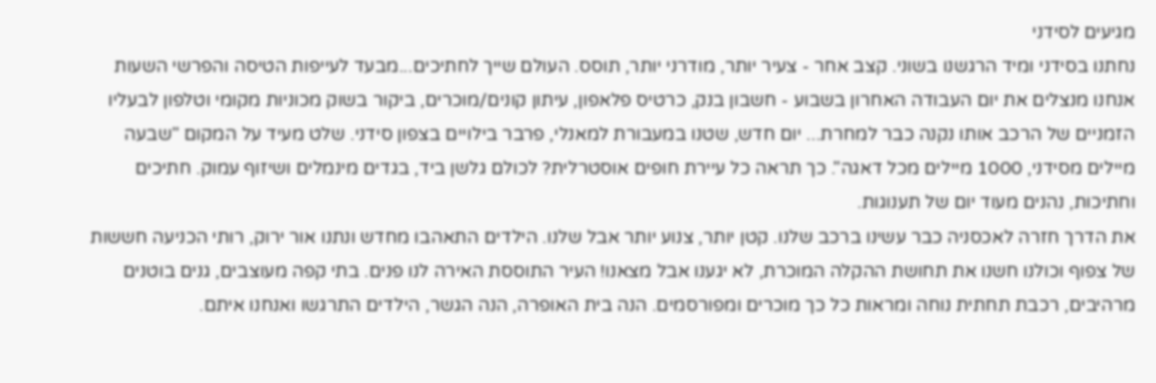מגיעים לסידני
נחתנו בסידני ומיד הרגשנו בשוני. קצב אחר - צעיר יותר, מודרני יותר, תוסס. העולם שייך לחתיכים...מבעד לעייפות הטיסה והפרשי השעות אנחנו מנצלים את יום העבודה האחרון בשבוע - חשבון בנק, כרטיס פלאפון, עיתון קונים/מוכרים, ביקור בשוק מכוניות מקומי וטלפון לבעליו הזמניים של הרכב אותו נקנה כבר למחרת... יום חדש, שטנו במעבורת למאנלי, פרבר בילויים בצפון סידני. שלט מעיד על המקום "שבעה מיילים מסידני, 1000 מיילים מכל דאגה". כך תראה כל עיירת חופים אוסטרלית? לכולם גלשן ביד, בגדים מינמלים ושיזוף עמוק. חתיכים וחתיכות, נהנים מעוד יום של תענוגות.
את הדרך חזרה לאכסניה כבר עשינו ברכב שלנו. קטן יותר, צנוע יותר אבל שלנו. הילדים התאהבו מחדש ונתנו אור ירוק, רותי הכניעה חששות של צפוף וכולנו חשנו את תחושת ההקלה המוכרת, לא יגענו אבל מצאנו! העיר התוססת האירה לנו פנים. בתי קפה מעוצבים, גנים בוטנים מרהיבים, רכבת תחתית נוחה ומראות כל כך מוכרים ומפורסמים. הנה בית האופרה, הנה הגשר, הילדים התרגשו ואנחנו איתם.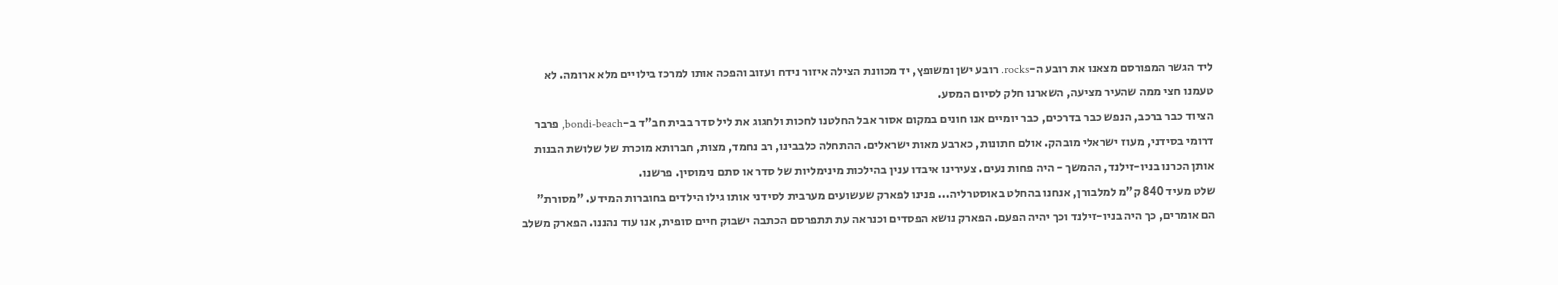ליד הגשר המפורסם מצאנו את רובע ה-rocks. רובע ישן ומשופץ, יד מכוונת הצילה איזור נידח ועזוב והפכה אותו למרכז בילויים מלא ארומה. לא טעמנו חצי ממה שהעיר מציעה, השארנו חלק לסיום המסע.
הציוד כבר ברכב, הנפש כבר בדרכים, כבר יומיים אנו חונים במקום אסור אבל החלטנו לחכות ולחגוג את ליל סדר בבית חב"ד ב-bondi-beach, פרבר דרומי בסידני, מעוז ישראלי מובהק. אולם חתונות, כארבע מאות ישראלים. ההתחלה כלבבינו, רב נחמד, מצות, חברותא מוכרת של שלושת הבנות אותן הכרנו בניו-זילנד, ההמשך - היה פחות נעים. צעירינו איבדו ענין בהילכות מינימליות של סדר או סתם נימוסין. פרשנו.
שלט מעיד 840 ק"מ למלבורן, אנחנו בהחלט באוסטרליה... פנינו לפארק שעשועים מערבית לסידני אותו גילו הילדים בחוברות המידע. "מסורת" הם אומרים, כך היה בניו-זילנד וכך יהיה הפעם. הפארק נושא הפסדים וכנראה עת תתפרסם הכתבה ישבוק חיים סופית, אנו עוד נהננו. הפארק משלב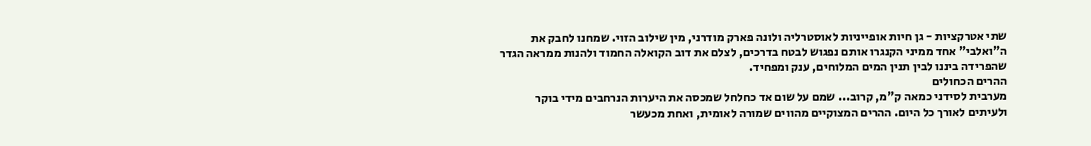שתי אטרקציות - גן חיות אופייניות לאוסטרליה ולונה פארק מודרני, מין שילוב הזוי. שמחנו לחבק את ה"ואלבי" אחד ממיני הקנגרו אותם נפגוש לבטח בדרכים, לצלם את דוב הקואלה החמוד ולהנות ממראה הגדר שהפרידה ביננו לבין תנין המים המלוחים, ענק ומפחיד.
ההרים הכחולים
מערבית לסידני כמאה ק"מ, קרוב... שמם על שום אד כחלחל שמכסה את היערות הנרחבים מידי בוקר ולעיתים לאורך כל היום. ההרים המצוקיים מהווים שמורה לאומית, ואחת מכעשר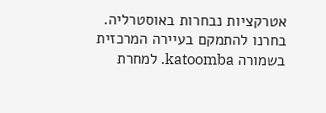אטרקציות נבחרות באוסטרליה. בחרנו להתמקם בעיירה המרכזית בשמורה katoomba. למחרת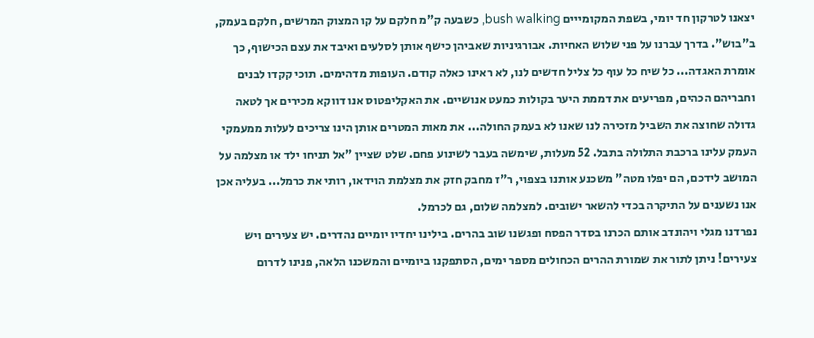יצאנו לטרקון חד יומי, בשפת המקומייים bush walking, כשבעה ק"מ חלקם על קו המצוק המרשים, חלקם בעמק, ב"בוש". בדרך עברנו על פני שלוש האחיות. אבורגיניות שאביהן כישף אותן לסלעים ואיבד את עצם הכישוף, כך אומרת האגדה... כל שיח כל עוף כל צליל חדשים לנו, לא ראינו כאלה קודם. העופות מדהימים. תוכי קקדו לבנים וחבריהם הכהים, מפריעים את דממת היער בקולות כמעט אנושיים. את האקליפטוס אנו דווקא מכירים אך לטאה גדולה שחוצה את השביל מזכירה לנו שאנו לא בעמק החולה... את מאות המטרים אותן הינו צריכים לעלות ממעמקי העמק עלינו ברכבת התלולה בתבל. 52 מעלות, שימשה בעבר לשינוע פחם. שלט שציין "אל תניחו ילד או מצלמה על המושב לידכם, הם יפלו מטה" משכנע אותנו בצפוי, ר"ז מחבק חזק את מצלמת הוידאו, רותי את כרמל... בעליה אכן אנו נשענים על התיקרה בכדי להשאר ישובים. למצלמה שלום, גם לכרמל.
נפרדנו מגלי ויהונדב אותם הכרנו בסדר הפסח ופגשנו שוב בהרים. בילינו יחדיו יומיים נהדרים. יש צעירים ויש צעירים! ניתן לתור את שמורת ההרים הכחולים מספר ימים, הסתפקנו ביומיים והמשכנו הלאה, פנינו לדרום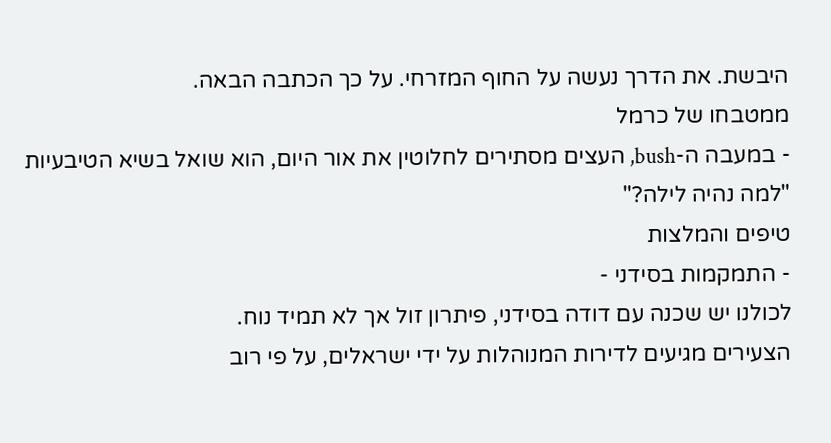היבשת. את הדרך נעשה על החוף המזרחי. על כך הכתבה הבאה.
ממטבחו של כרמל
- במעבה ה-bush, העצים מסתירים לחלוטין את אור היום, הוא שואל בשיא הטיבעיות "למה נהיה לילה?"
טיפים והמלצות
- התמקמות בסידני -
לכולנו יש שכנה עם דודה בסידני, פיתרון זול אך לא תמיד נוח.
הצעירים מגיעים לדירות המנוהלות על ידי ישראלים, על פי רוב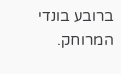ברובע בונדי המרוחק.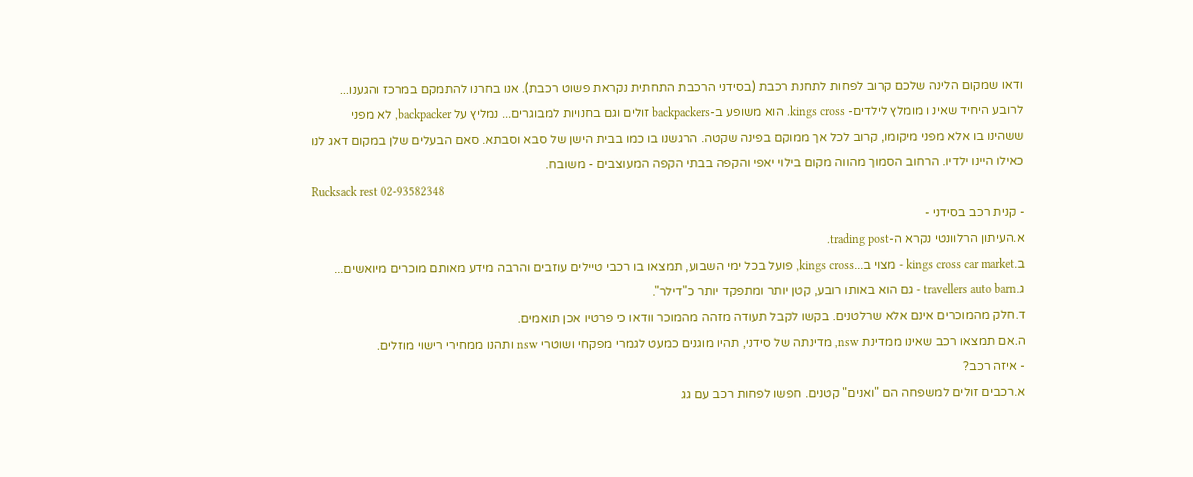ודאו שמקום הלינה שלכם קרוב לפחות לתחנת רכבת (בסידני הרכבת התחתית נקראת פשוט רכבת). אנו בחרנו להתמקם במרכז והגענו... לרובע היחיד שאינ ו מומלץ לילדים- kings cross. הוא משופע ב-backpackers זולים וגם בחנויות למבוגרים... נמליץ על backpacker, לא מפני ששהינו בו אלא מפני מיקומו, קרוב לכל אך ממוקם בפינה שקטה. הרגשנו בו כמו בבית הישן של סבא וסבתא. סאם הבעלים שלן במקום דאג לנו כאילו היינו ילדיו. הרחוב הסמוך מהווה מקום בילוי יאפי והקפה בבתי הקפה המעוצבים - משובח.
Rucksack rest 02-93582348
- קנית רכב בסידני -
א.העיתון הרלוונטי נקרא ה-trading post.
ב.kings cross car market - מצוי ב...kings cross, פועל בכל ימי השבוע, תמצאו בו רכבי טיילים עוזבים והרבה מידע מאותם מוכרים מיואשים...
ג.travellers auto barn - גם הוא באותו רובע, קטן יותר ומתפקד יותר כ"דילר".
ד.חלק מהמוכרים אינם אלא שרלטנים. בקשו לקבל תעודה מזהה מהמוכר וודאו כי פרטיו אכן תואמים.
ה.אם תמצאו רכב שאינו ממדינת nsw, מדינתה של סידני, תהיו מוגנים כמעט לגמרי מפקחי ושוטרי nsw ותהנו ממחירי רישוי מוזלים.
- איזה רכב?
א.רכבים זולים למשפחה הם "ואנים" קטנים. חפשו לפחות רכב עם גג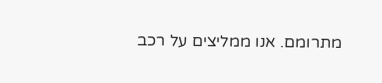מתרומם. אנו ממליצים על רכב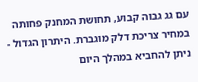עם גג גבוה קבוע, תחושת המחנק פחותה במחיר צריכת דלק מוגברת. היתרון הגדול - ניתן להחביא במהלך היום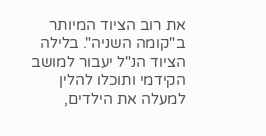את רוב הציוד המיותר ב"קומה השניה". בלילה הציוד הנ"ל יעבור למושב הקידמי ותוכלו להלין למעלה את הילדים,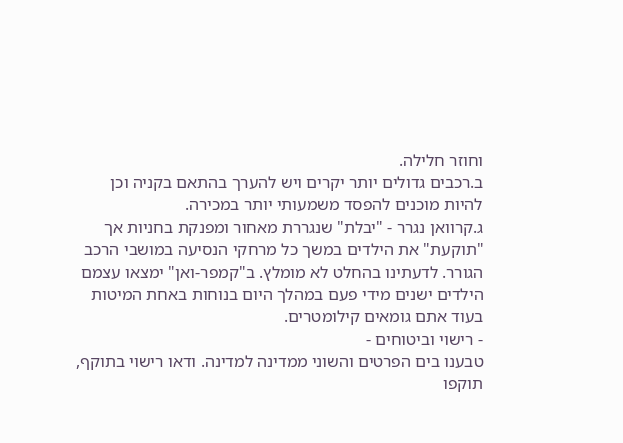וחוזר חלילה.
ב.רכבים גדולים יותר יקרים ויש להערך בהתאם בקניה וכן להיות מוכנים להפסד משמעותי יותר במכירה.
ג.קרוואן נגרר - "יבלת" שנגררת מאחור ומפנקת בחניות אך "תוקעת" את הילדים במשך כל מרחקי הנסיעה במושבי הרכב הגורר. לדעתינו בהחלט לא מומלץ. ב"קמפר-ואן" ימצאו עצמם הילדים ישנים מידי פעם במהלך היום בנוחות באחת המיטות בעוד אתם גומאים קילומטרים.
- רישוי וביטוחים -
טבענו בים הפרטים והשוני ממדינה למדינה. ודאו רישוי בתוקף, תוקפו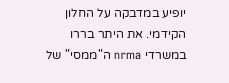יופיע במדבקה על החלון הקידמי. את היתר בררו במשרדי nrma ה"ממסי" של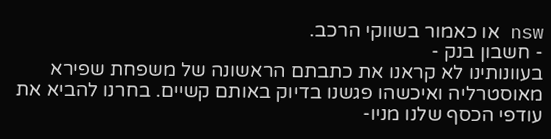nsw או כאמור בשווקי הרכב.
- חשבון בנק -
בעוונותינו לא קראנו את כתבתם הראשונה של משפחת שפירא מאוסטרליה ואיכשהו פגשנו בדיוק באותם קשיים. בחרנו להביא את עודפי הכסף שלנו מניו-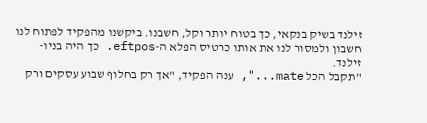זילנד בשיק בנקאי, כך בטוח יותר וקל, חשבנו. ביקשנו מהפקיד לפתוח לנו חשבון ולמסור לנו את אותו כרטיס הפלא ה-eftpos. כך היה בניו-זילנד.
"תקבל הכל mate...", ענה הפקיד, "אך רק בחלוף שבוע עסקים ורק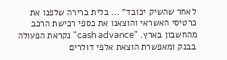לאחר שהשיק יכובד" ... בלית ברירה שלפנו את כרטיסי האשראי והוצאנו את כספי רכישת הרכב מהחשבון בארץ. "cash advance" נקראת הפעולה בבנק ומאפשרת הוצאת אלפי דולרים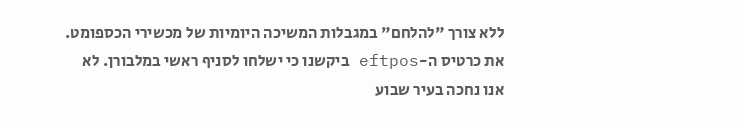ללא צורך "להלחם" במגבלות המשיכה היומיות של מכשירי הכספומט. את כרטיס ה-eftpos ביקשנו כי ישלחו לסניף ראשי במלבורן. לא אנו נחכה בעיר שבוע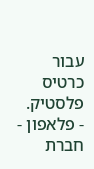עבור כרטיס פלסטיק.
- פלאפון -
חברת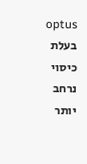optus בעלת כיסוי נרחב יותר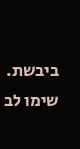ביבשת. שימו לב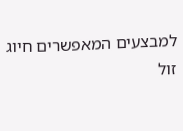למבצעים המאפשרים חיוג זול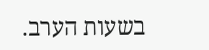בשעות הערב.